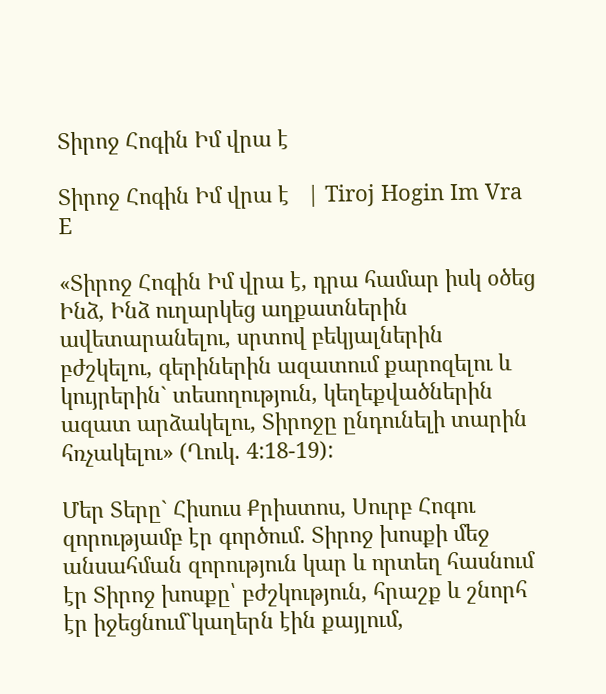Տիրոջ Հոգին Իմ վրա է

Տիրոջ Հոգին Իմ վրա է   | Tiroj Hogin Im Vra E

«Տիրոջ Հոգին Իմ վրա է, դրա համար իսկ օծեց Ինձ, Ինձ ուղարկեց աղքատներին ավետարանելու, սրտով բեկյալներին բժշկելու, գերիներին ազատում քարոզելու և կույրերին` տեսողություն, կեղեքվածներին ազատ արձակելու, Տիրոջը ընդունելի տարին հռչակելու» (Ղուկ. 4:18-19):

Մեր Տերը` Հիսուս Քրիստոս, Սուրբ Հոգու զորությամբ էր գործում. Տիրոջ խոսքի մեջ անսահման զորություն կար և որտեղ հասնում էր Տիրոջ խոսքը՝ բժշկություն, հրաշք և շնորհ էր իջեցնում`կաղերն էին քայլում,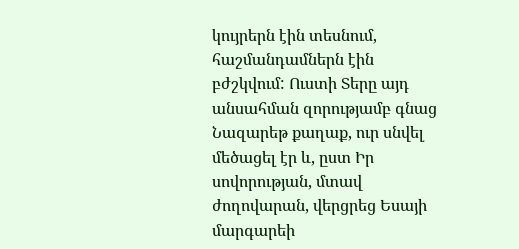կույրերն էին տեսնում, հաշմանդամներն էին բժշկվում: Ուստի Տերը այդ անսահման զորությամբ գնաց Նազարեթ քաղաք, ուր սնվել մեծացել էր և, ըստ Իր սովորության, մտավ ժողովարան, վերցրեց Եսայի մարգարեի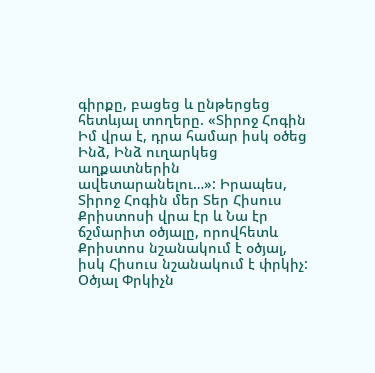գիրքը, բացեց և ընթերցեց հետևյալ տողերը. «Տիրոջ Հոգին Իմ վրա է, դրա համար իսկ օծեց Ինձ, Ինձ ուղարկեց աղքատներին ավետարանելու…»: Իրապես, Տիրոջ Հոգին մեր Տեր Հիսուս Քրիստոսի վրա էր և Նա էր ճշմարիտ օծյալը, որովհետև Քրիստոս նշանակում է օծյալ, իսկ Հիսուս նշանակում է փրկիչ: Օծյալ Փրկիչն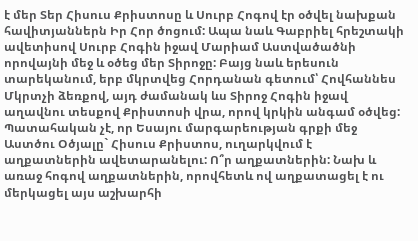է մեր Տեր Հիսուս Քրիստոսը և Սուրբ Հոգով էր օծվել նախքան հավիտյաններն Իր Հոր ծոցում: Ապա նաև Գաբրիել հրեշտակի ավետիսով Սուրբ Հոգին իջավ Մարիամ Աստվածածնի որովայնի մեջ և օծեց մեր Տիրոջը: Բայց նաև երեսուն տարեկանում, երբ մկրտվեց Հորդանան գետում՝ Հովհաննես Մկրտչի ձեռքով, այդ ժամանակ ևս Տիրոջ Հոգին իջավ աղավնու տեսքով Քրիստոսի վրա, որով կրկին անգամ օծվեց: Պատահական չէ, որ Եսայու մարգարեության գրքի մեջ Աստծու Օծյալը` Հիսուս Քրիստոս, ուղարկվում է աղքատներին ավետարանելու: Ո՞ր աղքատներին: Նախ և առաջ հոգով աղքատներին, որովհետև ով աղքատացել է ու մերկացել այս աշխարհի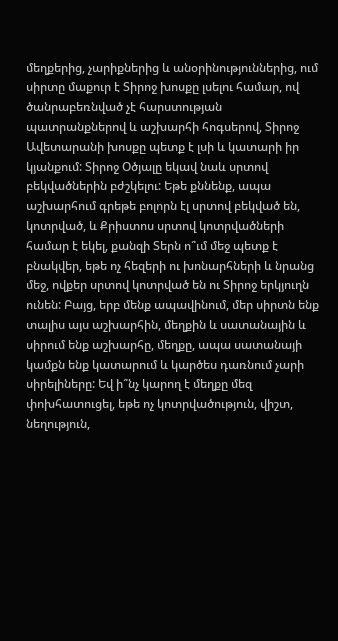մեղքերից, չարիքներից և անօրինություններից, ում սիրտը մաքուր է Տիրոջ խոսքը լսելու համար, ով ծանրաբեռնված չէ հարստության պատրանքներով և աշխարհի հոգսերով, Տիրոջ Ավետարանի խոսքը պետք է լսի և կատարի իր կյանքում: Տիրոջ Օծյալը եկավ նաև սրտով բեկվածներին բժշկելու: Եթե քննենք, ապա աշխարհում գրեթե բոլորն էլ սրտով բեկված են, կոտրված, և Քրիստոս սրտով կոտրվածների համար է եկել, քանզի Տերն ո՞ւմ մեջ պետք է բնակվեր, եթե ոչ հեզերի ու խոնարհների և նրանց մեջ, ովքեր սրտով կոտրված են ու Տիրոջ երկյուղն ունեն: Բայց, երբ մենք ապավինում, մեր սիրտն ենք տալիս այս աշխարհին, մեղքին և սատանային և սիրում ենք աշխարհը, մեղքը, ապա սատանայի կամքն ենք կատարում և կարծես դառնում չարի սիրելիները: Եվ ի՞նչ կարող է մեղքը մեզ փոխհատուցել, եթե ոչ կոտրվածություն, վիշտ, նեղություն,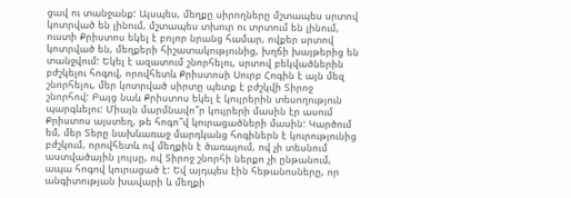ցավ ու տանջանք: Այսպես, մեղքը սիրողները մշտապես սրտով կոտրված են լինում, մշտապես տխուր ու տրտում են լինում, ուստի Քրիստոս եկել է բոլոր նրանց համար, ովքեր սրտով կոտրված են, մեղքերի հիշատակությունից, խղճի խայթերից են տանջվում: Եկել է ազատում շնորհելու, սրտով բեկվածներին բժշկելու հոգով, որովհետև Քրիստոսի Սուրբ Հոգին է այն մեզ շնորհելու, մեր կոտրված սիրտը պետք է բժշկվի Տիրոջ շնորհով: Բայց նաև Քրիստոս եկել է կույրերին տեսողություն պարգևելու: Միայն մարմնավո՞ր կույրերի մասին էր ասում Քրիստոս այստեղ, թե հոգո՞վ կուրացածների մասին: Կարծում եմ, մեր Տերը նախևառաջ մարդկանց հոգիներն է կուրությունից բժշկում, որովհետև ով մեղքին է ծառայում, ով չի տեսնում աստվածային լույսը, ով Տիրոջ շնորհի ներքո չի ընթանում, ապա հոգով կուրացած է: Եվ այդպես էին հեթանոսները, որ անգիտության խավարի և մեղքի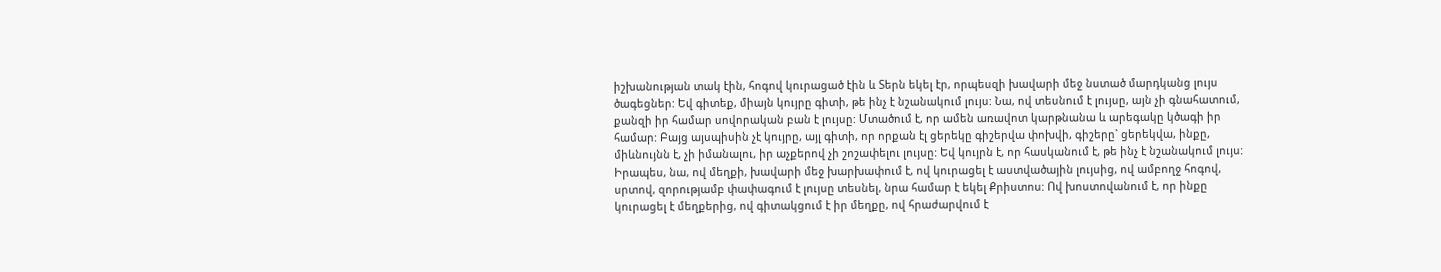իշխանության տակ էին, հոգով կուրացած էին և Տերն եկել էր, որպեսզի խավարի մեջ նստած մարդկանց լույս ծագեցներ: Եվ գիտեք, միայն կույրը գիտի, թե ինչ է նշանակում լույս: Նա, ով տեսնում է լույսը, այն չի գնահատում, քանզի իր համար սովորական բան է լույսը: Մտածում է, որ ամեն առավոտ կարթնանա և արեգակը կծագի իր համար: Բայց այսպիսին չէ կույրը, այլ գիտի, որ որքան էլ ցերեկը գիշերվա փոխվի, գիշերը` ցերեկվա, ինքը, միևնույնն է, չի իմանալու, իր աչքերով չի շոշափելու լույսը: Եվ կույրն է, որ հասկանում է, թե ինչ է նշանակում լույս: Իրապես, նա, ով մեղքի, խավարի մեջ խարխափում է, ով կուրացել է աստվածային լույսից, ով ամբողջ հոգով, սրտով, զորությամբ փափագում է լույսը տեսնել, նրա համար է եկել Քրիստոս: Ով խոստովանում է, որ ինքը կուրացել է մեղքերից, ով գիտակցում է իր մեղքը, ով հրաժարվում է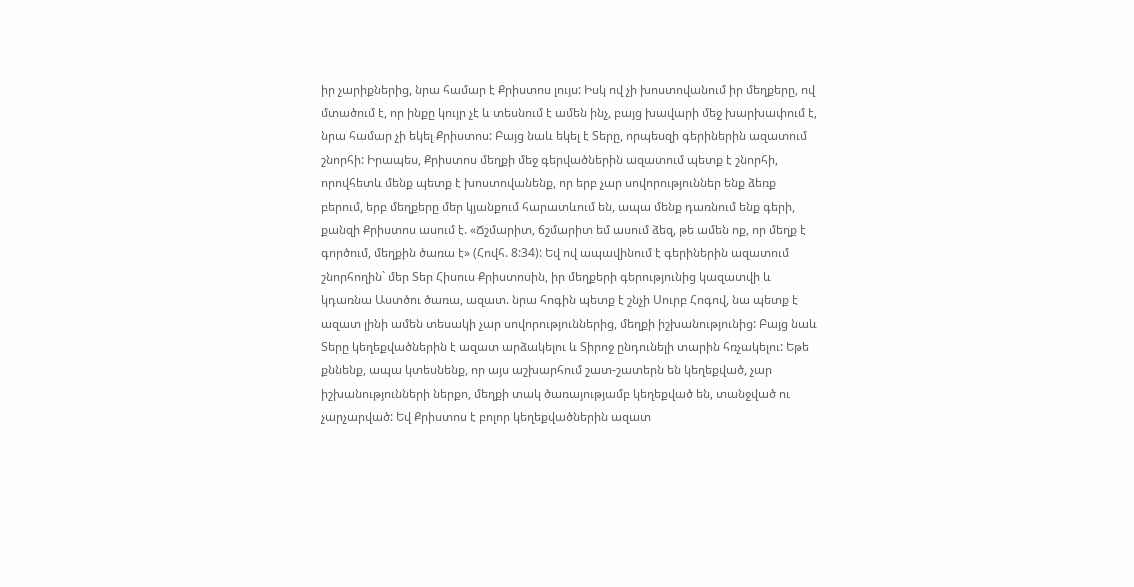իր չարիքներից, նրա համար է Քրիստոս լույս: Իսկ ով չի խոստովանում իր մեղքերը, ով մտածում է, որ ինքը կույր չէ և տեսնում է ամեն ինչ, բայց խավարի մեջ խարխափում է, նրա համար չի եկել Քրիստոս: Բայց նաև եկել է Տերը, որպեսզի գերիներին ազատում շնորհի: Իրապես, Քրիստոս մեղքի մեջ գերվածներին ազատում պետք է շնորհի, որովհետև մենք պետք է խոստովանենք, որ երբ չար սովորություններ ենք ձեռք բերում, երբ մեղքերը մեր կյանքում հարատևում են, ապա մենք դառնում ենք գերի, քանզի Քրիստոս ասում է. «Ճշմարիտ, ճշմարիտ եմ ասում ձեզ, թե ամեն ոք, որ մեղք է գործում, մեղքին ծառա է» (Հովհ. 8:34): Եվ ով ապավինում է գերիներին ազատում շնորհողին` մեր Տեր Հիսուս Քրիստոսին, իր մեղքերի գերությունից կազատվի և կդառնա Աստծու ծառա, ազատ. նրա հոգին պետք է շնչի Սուրբ Հոգով, նա պետք է ազատ լինի ամեն տեսակի չար սովորություններից, մեղքի իշխանությունից: Բայց նաև Տերը կեղեքվածներին է ազատ արձակելու և Տիրոջ ընդունելի տարին հռչակելու: Եթե քննենք, ապա կտեսնենք, որ այս աշխարհում շատ-շատերն են կեղեքված, չար իշխանությունների ներքո, մեղքի տակ ծառայությամբ կեղեքված են, տանջված ու չարչարված: Եվ Քրիստոս է բոլոր կեղեքվածներին ազատ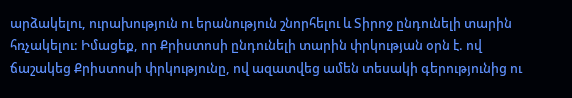արձակելու, ուրախություն ու երանություն շնորհելու և Տիրոջ ընդունելի տարին հռչակելու: Իմացեք, որ Քրիստոսի ընդունելի տարին փրկության օրն է. ով ճաշակեց Քրիստոսի փրկությունը, ով ազատվեց ամեն տեսակի գերությունից ու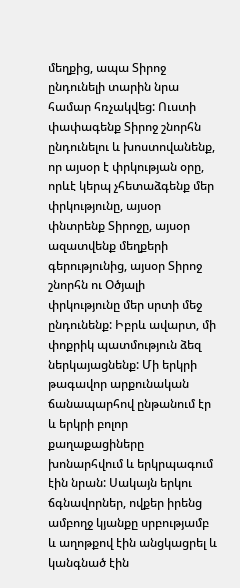մեղքից, ապա Տիրոջ ընդունելի տարին նրա համար հռչակվեց: Ուստի փափագենք Տիրոջ շնորհն ընդունելու և խոստովանենք, որ այսօր է փրկության օրը, որևէ կերպ չհետաձգենք մեր փրկությունը, այսօր փնտրենք Տիրոջը, այսօր ազատվենք մեղքերի գերությունից, այսօր Տիրոջ շնորհն ու Օծյալի փրկությունը մեր սրտի մեջ ընդունենք: Իբրև ավարտ, մի փոքրիկ պատմություն ձեզ ներկայացնենք: Մի երկրի թագավոր արքունական ճանապարհով ընթանում էր և երկրի բոլոր քաղաքացիները խոնարհվում և երկրպագում էին նրան: Սակայն երկու ճգնավորներ, ովքեր իրենց ամբողջ կյանքը սրբությամբ և աղոթքով էին անցկացրել և կանգնած էին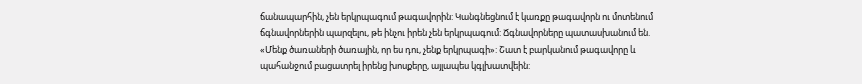ճանապարհին, չեն երկրպագում թագավորին: Կանգնեցնում է կառքը թագավորն ու մոտենում ճգնավորներին պարզելու, թե ինչու իրեն չեն երկրպագում: Ճգնավորները պատասխանում են. «Մենք ծառաների ծառային, որ ես դու, չենք երկրպագի»: Շատ է բարկանում թագավորը և պահանջում բացատրել իրենց խոսքերը, այլապես կգլխատվեին: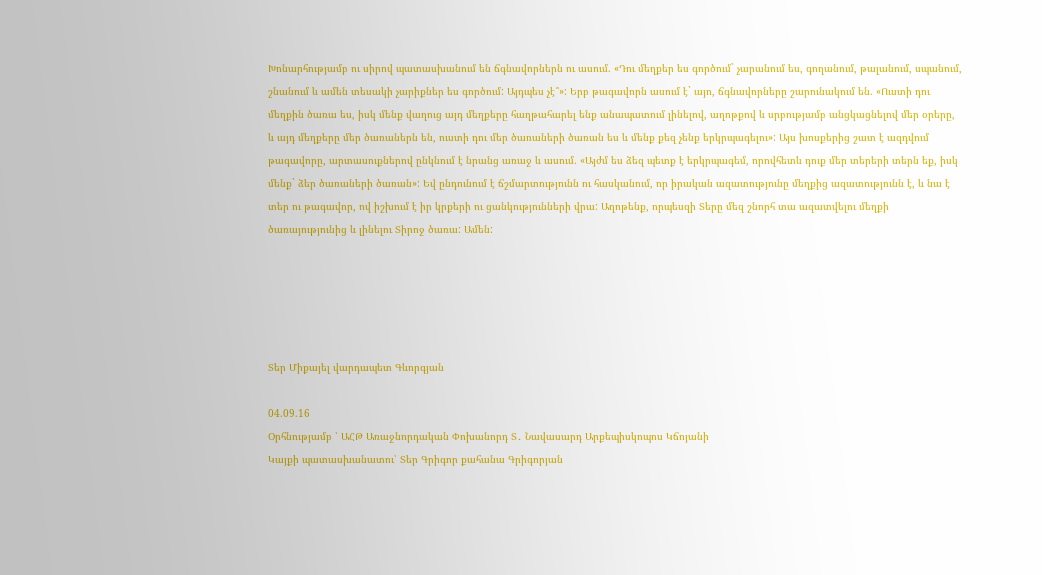Խոնարհությամբ ու սիրով պատասխանում են ճգնավորներն ու ասում. «Դու մեղքեր ես գործում` չարանում ես, գողանում, թալանում, սպանում, շնանում և ամեն տեսակի չարիքներ ես գործում: Այդպես չէ՞»: Երբ թագավորն ասում է` այո, ճգնավորները շարունակում են. «Ուստի դու մեղքին ծառա ես, իսկ մենք վաղուց այդ մեղքերը հաղթահարել ենք անապատում լինելով, աղոթքով և սրբությամբ անցկացնելով մեր օրերը, և այդ մեղքերը մեր ծառաներն են, ուստի դու մեր ծառաների ծառան ես և մենք քեզ չենք երկրպագելու»: Այս խոսքերից շատ է ազդվում թագավորը, արտասուքներով ընկնում է նրանց առաջ և ասում. «Այժմ ես ձեզ պետք է երկրպագեմ, որովհետև դուք մեր տերերի տերն եք, իսկ մենք` ձեր ծառաների ծառան»: Եվ ընդունում է ճշմարտությունն ու հասկանում, որ իրական ազատությունը մեղքից ազատությունն է, և նա է տեր ու թագավոր, ով իշխում է իր կրքերի ու ցանկությունների վրա: Աղոթենք, որպեսզի Տերը մեզ շնորհ տա ազատվելու մեղքի ծառայությունից և լինելու Տիրոջ ծառա: Ամեն:





Տեր Միքայել վարդապետ Գևորգյան

04.09.16
Օրհնությամբ ՝ ԱՀԹ Առաջնորդական Փոխանորդ Տ․ Նավասարդ Արքեպիսկոպոս Կճոյանի
Կայքի պատասխանատու՝ Տեր Գրիգոր քահանա Գրիգորյան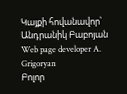Կայքի հովանավոր՝ Անդրանիկ Բաբոյան
Web page developer A. Grigoryan
Բոլոր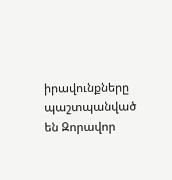իրավունքները պաշտպանված են Զորավոր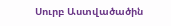Սուրբ Աստվածածին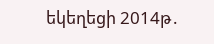եկեղեցի 2014թ․